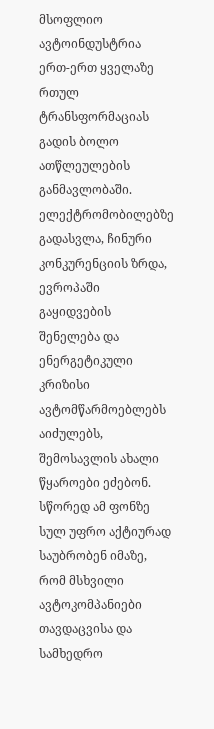მსოფლიო ავტოინდუსტრია ერთ-ერთ ყველაზე რთულ ტრანსფორმაციას გადის ბოლო ათწლეულების განმავლობაში. ელექტრომობილებზე გადასვლა, ჩინური კონკურენციის ზრდა, ევროპაში გაყიდვების შენელება და ენერგეტიკული კრიზისი ავტომწარმოებლებს აიძულებს, შემოსავლის ახალი წყაროები ეძებონ. სწორედ ამ ფონზე სულ უფრო აქტიურად საუბრობენ იმაზე, რომ მსხვილი ავტოკომპანიები თავდაცვისა და სამხედრო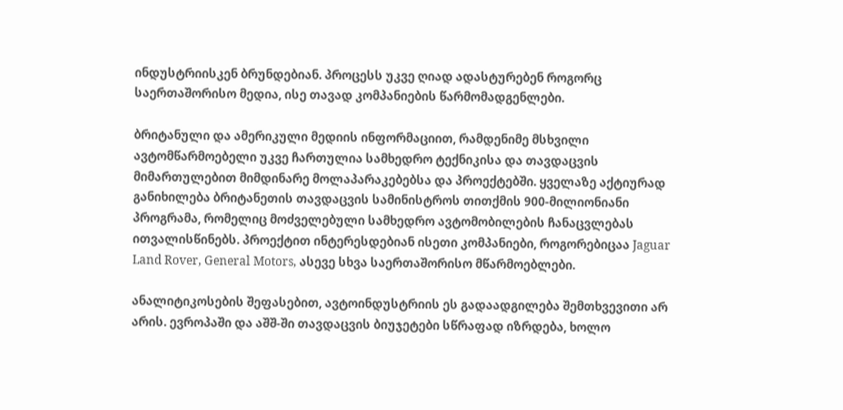ინდუსტრიისკენ ბრუნდებიან. პროცესს უკვე ღიად ადასტურებენ როგორც საერთაშორისო მედია, ისე თავად კომპანიების წარმომადგენლები.

ბრიტანული და ამერიკული მედიის ინფორმაციით, რამდენიმე მსხვილი ავტომწარმოებელი უკვე ჩართულია სამხედრო ტექნიკისა და თავდაცვის მიმართულებით მიმდინარე მოლაპარაკებებსა და პროექტებში. ყველაზე აქტიურად განიხილება ბრიტანეთის თავდაცვის სამინისტროს თითქმის 900-მილიონიანი პროგრამა, რომელიც მოძველებული სამხედრო ავტომობილების ჩანაცვლებას ითვალისწინებს. პროექტით ინტერესდებიან ისეთი კომპანიები, როგორებიცაა Jaguar Land Rover, General Motors, ასევე სხვა საერთაშორისო მწარმოებლები.

ანალიტიკოსების შეფასებით, ავტოინდუსტრიის ეს გადაადგილება შემთხვევითი არ არის. ევროპაში და აშშ-ში თავდაცვის ბიუჯეტები სწრაფად იზრდება, ხოლო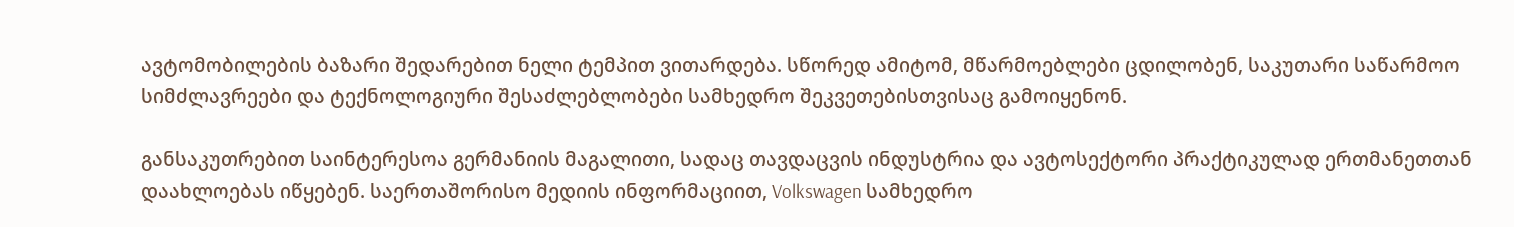ავტომობილების ბაზარი შედარებით ნელი ტემპით ვითარდება. სწორედ ამიტომ, მწარმოებლები ცდილობენ, საკუთარი საწარმოო სიმძლავრეები და ტექნოლოგიური შესაძლებლობები სამხედრო შეკვეთებისთვისაც გამოიყენონ.

განსაკუთრებით საინტერესოა გერმანიის მაგალითი, სადაც თავდაცვის ინდუსტრია და ავტოსექტორი პრაქტიკულად ერთმანეთთან დაახლოებას იწყებენ. საერთაშორისო მედიის ინფორმაციით, Volkswagen სამხედრო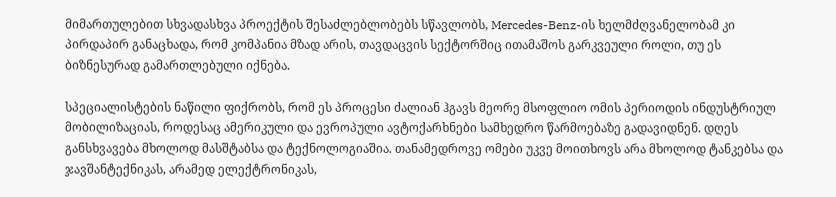მიმართულებით სხვადასხვა პროექტის შესაძლებლობებს სწავლობს, Mercedes-Benz-ის ხელმძღვანელობამ კი პირდაპირ განაცხადა, რომ კომპანია მზად არის, თავდაცვის სექტორშიც ითამაშოს გარკვეული როლი, თუ ეს ბიზნესურად გამართლებული იქნება.

სპეციალისტების ნაწილი ფიქრობს, რომ ეს პროცესი ძალიან ჰგავს მეორე მსოფლიო ომის პერიოდის ინდუსტრიულ მობილიზაციას, როდესაც ამერიკული და ევროპული ავტოქარხნები სამხედრო წარმოებაზე გადავიდნენ. დღეს განსხვავება მხოლოდ მასშტაბსა და ტექნოლოგიაშია. თანამედროვე ომები უკვე მოითხოვს არა მხოლოდ ტანკებსა და ჯავშანტექნიკას, არამედ ელექტრონიკას,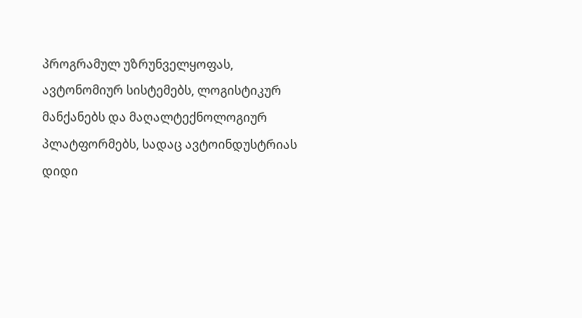პროგრამულ უზრუნველყოფას, ავტონომიურ სისტემებს, ლოგისტიკურ მანქანებს და მაღალტექნოლოგიურ პლატფორმებს, სადაც ავტოინდუსტრიას დიდი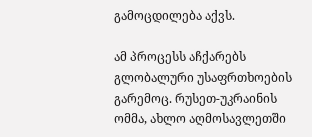გამოცდილება აქვს.

ამ პროცესს აჩქარებს გლობალური უსაფრთხოების გარემოც. რუსეთ-უკრაინის ომმა, ახლო აღმოსავლეთში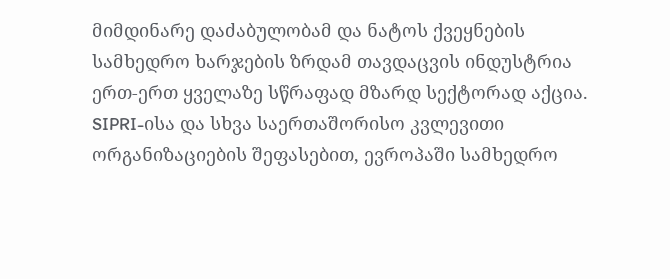მიმდინარე დაძაბულობამ და ნატოს ქვეყნების სამხედრო ხარჯების ზრდამ თავდაცვის ინდუსტრია ერთ-ერთ ყველაზე სწრაფად მზარდ სექტორად აქცია. SIPRI-ისა და სხვა საერთაშორისო კვლევითი ორგანიზაციების შეფასებით, ევროპაში სამხედრო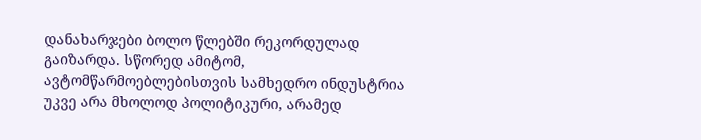დანახარჯები ბოლო წლებში რეკორდულად გაიზარდა. სწორედ ამიტომ, ავტომწარმოებლებისთვის სამხედრო ინდუსტრია უკვე არა მხოლოდ პოლიტიკური, არამედ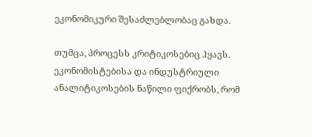ეკონომიკური შესაძლებლობაც გახდა.

თუმცა, პროცესს კრიტიკოსებიც ჰყავს. ეკონომისტებისა და ინდუსტრიული ანალიტიკოსების ნაწილი ფიქრობს, რომ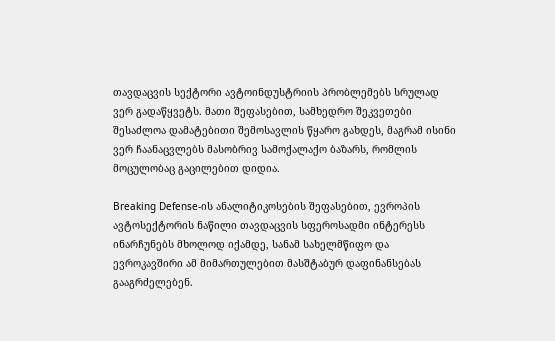თავდაცვის სექტორი ავტოინდუსტრიის პრობლემებს სრულად ვერ გადაწყვეტს. მათი შეფასებით, სამხედრო შეკვეთები შესაძლოა დამატებითი შემოსავლის წყარო გახდეს, მაგრამ ისინი ვერ ჩაანაცვლებს მასობრივ სამოქალაქო ბაზარს, რომლის მოცულობაც გაცილებით დიდია.

Breaking Defense-ის ანალიტიკოსების შეფასებით, ევროპის ავტოსექტორის ნაწილი თავდაცვის სფეროსადმი ინტერესს ინარჩუნებს მხოლოდ იქამდე, სანამ სახელმწიფო და ევროკავშირი ამ მიმართულებით მასშტაბურ დაფინანსებას გააგრძელებენ.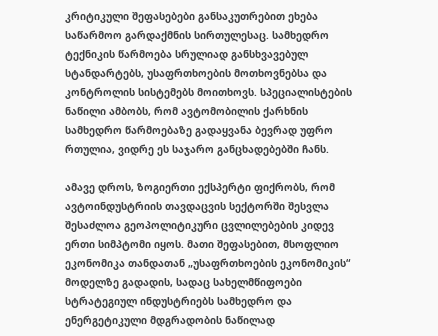კრიტიკული შეფასებები განსაკუთრებით ეხება საწარმოო გარდაქმნის სირთულესაც. სამხედრო ტექნიკის წარმოება სრულიად განსხვავებულ სტანდარტებს, უსაფრთხოების მოთხოვნებსა და კონტროლის სისტემებს მოითხოვს. სპეციალისტების ნაწილი ამბობს, რომ ავტომობილის ქარხნის სამხედრო წარმოებაზე გადაყვანა ბევრად უფრო რთულია, ვიდრე ეს საჯარო განცხადებებში ჩანს.

ამავე დროს, ზოგიერთი ექსპერტი ფიქრობს, რომ ავტოინდუსტრიის თავდაცვის სექტორში შესვლა შესაძლოა გეოპოლიტიკური ცვლილებების კიდევ ერთი სიმპტომი იყოს. მათი შეფასებით, მსოფლიო ეკონომიკა თანდათან „უსაფრთხოების ეკონომიკის“ მოდელზე გადადის, სადაც სახელმწიფოები სტრატეგიულ ინდუსტრიებს სამხედრო და ენერგეტიკული მდგრადობის ნაწილად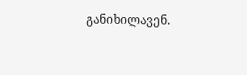განიხილავენ.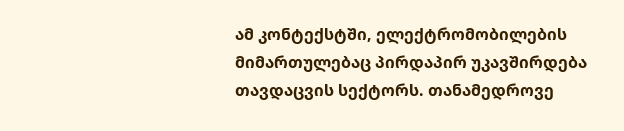ამ კონტექსტში, ელექტრომობილების მიმართულებაც პირდაპირ უკავშირდება თავდაცვის სექტორს. თანამედროვე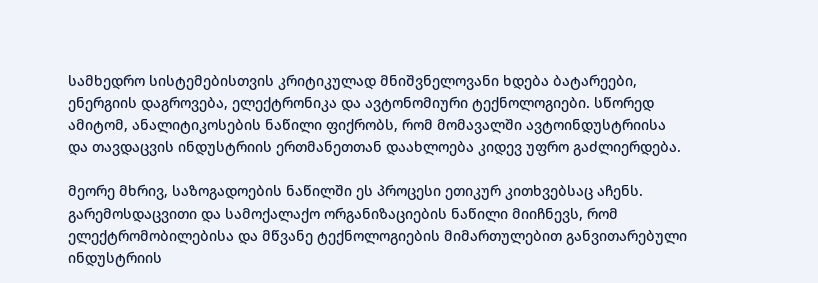სამხედრო სისტემებისთვის კრიტიკულად მნიშვნელოვანი ხდება ბატარეები, ენერგიის დაგროვება, ელექტრონიკა და ავტონომიური ტექნოლოგიები. სწორედ ამიტომ, ანალიტიკოსების ნაწილი ფიქრობს, რომ მომავალში ავტოინდუსტრიისა და თავდაცვის ინდუსტრიის ერთმანეთთან დაახლოება კიდევ უფრო გაძლიერდება.

მეორე მხრივ, საზოგადოების ნაწილში ეს პროცესი ეთიკურ კითხვებსაც აჩენს. გარემოსდაცვითი და სამოქალაქო ორგანიზაციების ნაწილი მიიჩნევს, რომ ელექტრომობილებისა და მწვანე ტექნოლოგიების მიმართულებით განვითარებული ინდუსტრიის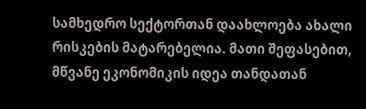სამხედრო სექტორთან დაახლოება ახალი რისკების მატარებელია. მათი შეფასებით, მწვანე ეკონომიკის იდეა თანდათან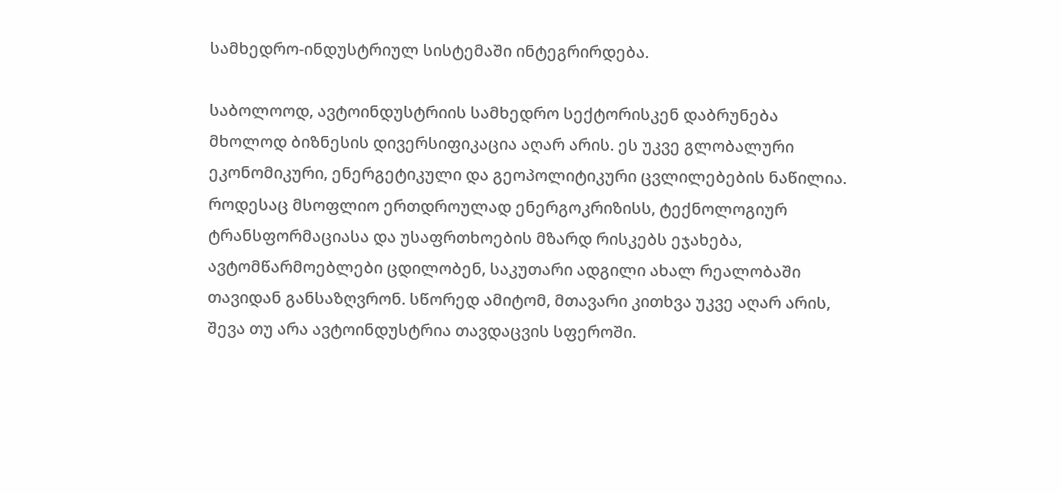სამხედრო-ინდუსტრიულ სისტემაში ინტეგრირდება.

საბოლოოდ, ავტოინდუსტრიის სამხედრო სექტორისკენ დაბრუნება მხოლოდ ბიზნესის დივერსიფიკაცია აღარ არის. ეს უკვე გლობალური ეკონომიკური, ენერგეტიკული და გეოპოლიტიკური ცვლილებების ნაწილია. როდესაც მსოფლიო ერთდროულად ენერგოკრიზისს, ტექნოლოგიურ ტრანსფორმაციასა და უსაფრთხოების მზარდ რისკებს ეჯახება, ავტომწარმოებლები ცდილობენ, საკუთარი ადგილი ახალ რეალობაში თავიდან განსაზღვრონ. სწორედ ამიტომ, მთავარი კითხვა უკვე აღარ არის, შევა თუ არა ავტოინდუსტრია თავდაცვის სფეროში.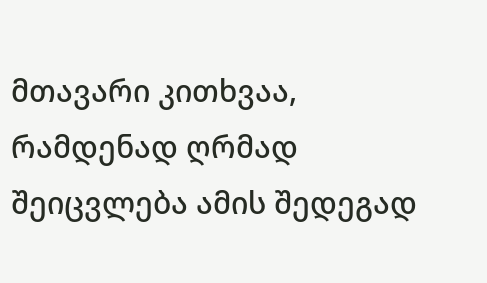მთავარი კითხვაა, რამდენად ღრმად შეიცვლება ამის შედეგად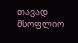თავად მსოფლიო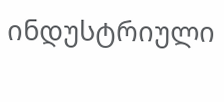ინდუსტრიული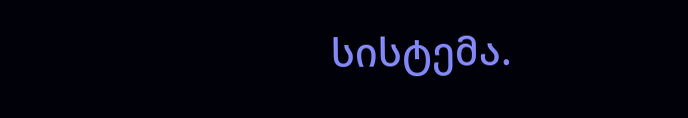სისტემა.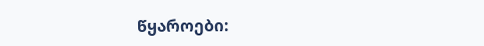წყაროები: